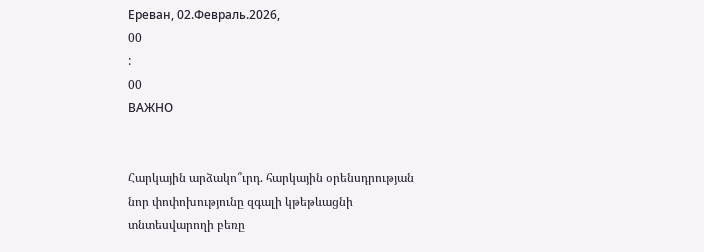Ереван, 02.Февраль.2026,
00
:
00
ВАЖНО


Հարկային արձակո՞ւրդ. հարկային օրենսդրության նոր փոփոխությունը զգալի կթեթևացնի տնտեսվարողի բեռը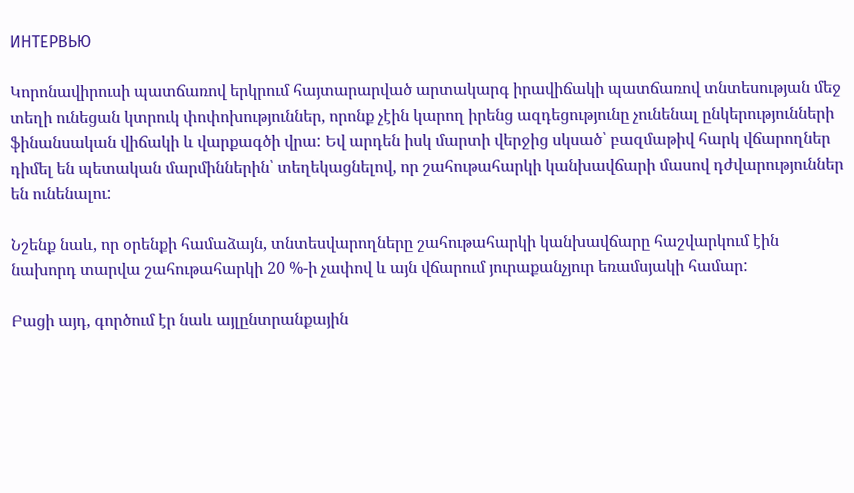ИНТЕРВЬЮ

Կորոնավիրուսի պատճառով երկրում հայտարարված արտակարգ իրավիճակի պատճառով տնտեսության մեջ տեղի ունեցան կտրուկ փոփոխություններ, որոնք չէին կարող իրենց ազդեցությունը չունենալ ընկերությունների ֆինանսական վիճակի և վարքագծի վրա: Եվ արդեն իսկ մարտի վերջից սկսած՝ բազմաթիվ հարկ վճարողներ դիմել են պետական մարմիններին՝ տեղեկացնելով, որ շահութահարկի կանխավճարի մասով դժվարություններ են ունենալու:

Նշենք նաև, որ օրենքի համաձայն, տնտեսվարողները շահութահարկի կանխավճարը հաշվարկում էին նախորդ տարվա շահութահարկի 20 %-ի չափով և այն վճարում յուրաքանչյուր եռամսյակի համար:

Բացի այդ, գործում էր նաև այլընտրանքային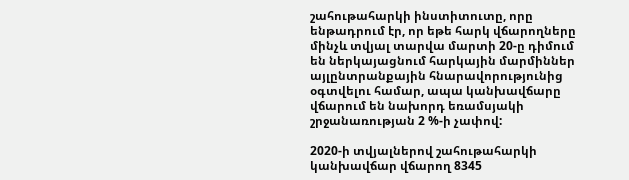շահութահարկի ինստիտուտը, որը ենթադրում էր, որ եթե հարկ վճարողները մինչև տվյալ տարվա մարտի 20-ը դիմում են ներկայացնում հարկային մարմիններ այլընտրանքային հնարավորությունից օգտվելու համար, ապա կանխավճարը վճարում են նախորդ եռամսյակի շրջանառության 2 %-ի չափով:

2020-ի տվյալներով շահութահարկի կանխավճար վճարող 8345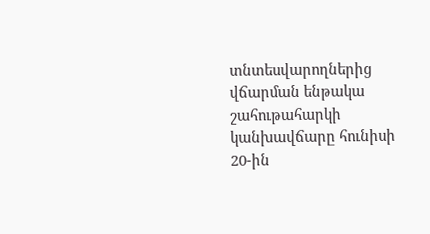տնտեսվարողներից վճարման ենթակա շահութահարկի կանխավճարը հունիսի 20-ին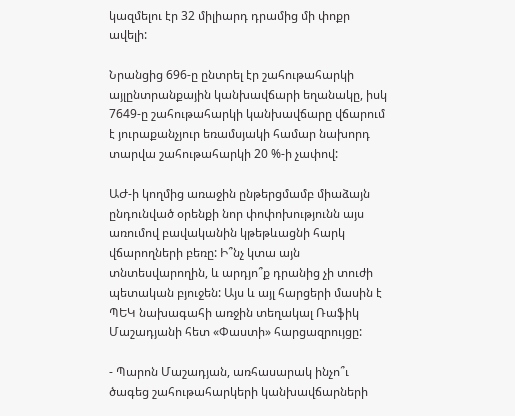կազմելու էր 32 միլիարդ դրամից մի փոքր ավելի:

Նրանցից 696-ը ընտրել էր շահութահարկի այլընտրանքային կանխավճարի եղանակը, իսկ 7649-ը շահութահարկի կանխավճարը վճարում է յուրաքանչյուր եռամսյակի համար նախորդ տարվա շահութահարկի 20 %-ի չափով:

ԱԺ-ի կողմից առաջին ընթերցմամբ միաձայն ընդունված օրենքի նոր փոփոխությունն այս առումով բավականին կթեթևացնի հարկ վճարողների բեռը: Ի՞նչ կտա այն տնտեսվարողին, և արդյո՞ք դրանից չի տուժի պետական բյուջեն: Այս և այլ հարցերի մասին է ՊԵԿ նախագահի առջին տեղակալ Ռաֆիկ Մաշադյանի հետ «Փաստի» հարցազրույցը:

- Պարոն Մաշադյան, առհասարակ ինչո՞ւ ծագեց շահութահարկերի կանխավճարների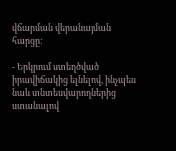վճարման վերանայման հարցը:

- Երկրում ստեղծված իրավիճակից ելնելով, ինչպես նաև տնտեսվարողներից ստանալով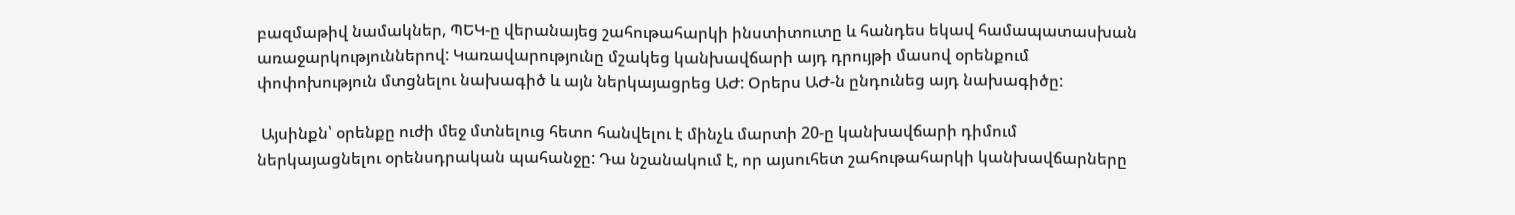բազմաթիվ նամակներ, ՊԵԿ-ը վերանայեց շահութահարկի ինստիտուտը և հանդես եկավ համապատասխան առաջարկություններով: Կառավարությունը մշակեց կանխավճարի այդ դրույթի մասով օրենքում փոփոխություն մտցնելու նախագիծ և այն ներկայացրեց ԱԺ: Օրերս ԱԺ-ն ընդունեց այդ նախագիծը:

 Այսինքն՝ օրենքը ուժի մեջ մտնելուց հետո հանվելու է մինչև մարտի 20-ը կանխավճարի դիմում ներկայացնելու օրենսդրական պահանջը: Դա նշանակում է, որ այսուհետ շահութահարկի կանխավճարները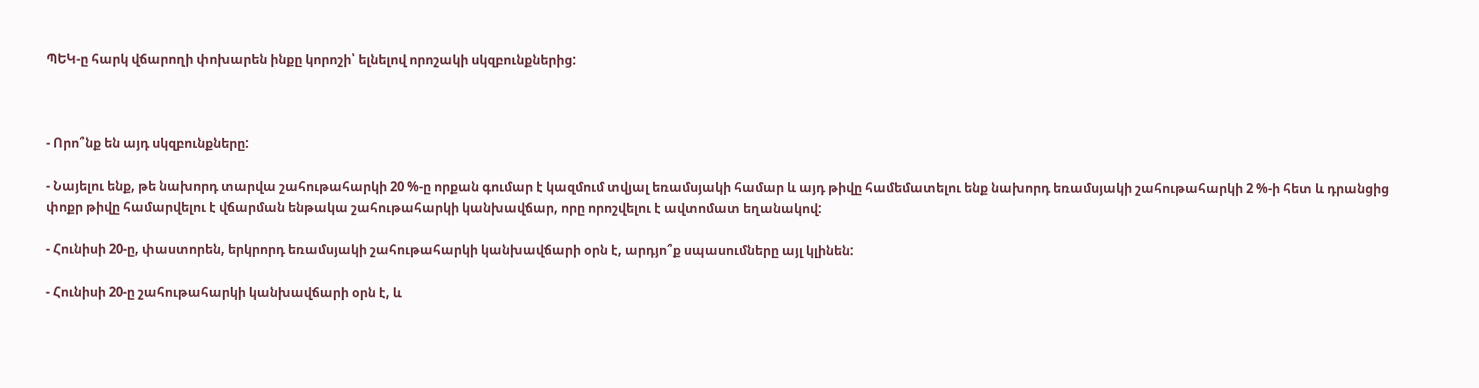ՊԵԿ-ը հարկ վճարողի փոխարեն ինքը կորոշի՝ ելնելով որոշակի սկզբունքներից:



- Որո՞նք են այդ սկզբունքները:

- Նայելու ենք, թե նախորդ տարվա շահութահարկի 20 %-ը որքան գումար է կազմում տվյալ եռամսյակի համար և այդ թիվը համեմատելու ենք նախորդ եռամսյակի շահութահարկի 2 %-ի հետ և դրանցից փոքր թիվը համարվելու է վճարման ենթակա շահութահարկի կանխավճար, որը որոշվելու է ավտոմատ եղանակով:

- Հունիսի 20-ը, փաստորեն, երկրորդ եռամսյակի շահութահարկի կանխավճարի օրն է, արդյո՞ք սպասումները այլ կլինեն:

- Հունիսի 20-ը շահութահարկի կանխավճարի օրն է, և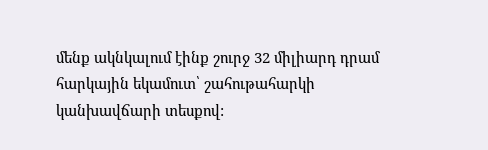մենք ակնկալում էինք շուրջ 32 միլիարդ դրամ հարկային եկամուտ՝ շահութահարկի կանխավճարի տեսքով: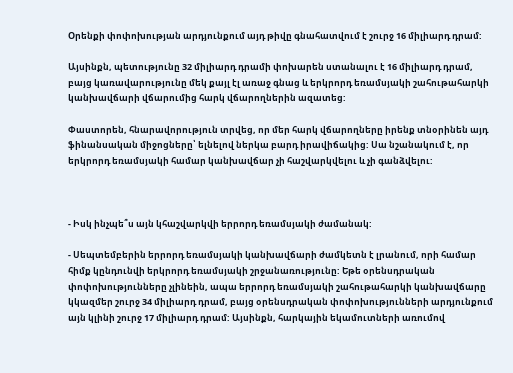Օրենքի փոփոխության արդյունքում այդ թիվը գնահատվում է շուրջ 16 միլիարդ դրամ:

Այսինքն, պետությունը 32 միլիարդ դրամի փոխարեն ստանալու է 16 միլիարդ դրամ, բայց կառավարությունը մեկ քայլ էլ առաջ գնաց և երկրորդ եռամսյակի շահութահարկի կանխավճարի վճարումից հարկ վճարողներին ազատեց:

Փաստորեն, հնարավորություն տրվեց, որ մեր հարկ վճարողները իրենք տնօրինեն այդ ֆինանսական միջոցները՝ ելնելով ներկա բարդ իրավիճակից: Սա նշանակում է, որ երկրորդ եռամսյակի համար կանխավճար չի հաշվարկվելու և չի գանձվելու:



- Իսկ ինչպե՞ս այն կհաշվարկվի երրորդ եռամսյակի ժամանակ:

- Սեպտեմբերին երրորդ եռամսյակի կանխավճարի ժամկետն է լրանում, որի համար հիմք կընդունվի երկրորդ եռամսյակի շրջանառությունը: Եթե օրենսդրական փոփոխությունները չլինեին, ապա երրորդ եռամսյակի շահութահարկի կանխավճարը կկազմեր շուրջ 34 միլիարդ դրամ, բայց օրենսդրական փոփոխությունների արդյունքում այն կլինի շուրջ 17 միլիարդ դրամ: Այսինքն, հարկային եկամուտների առումով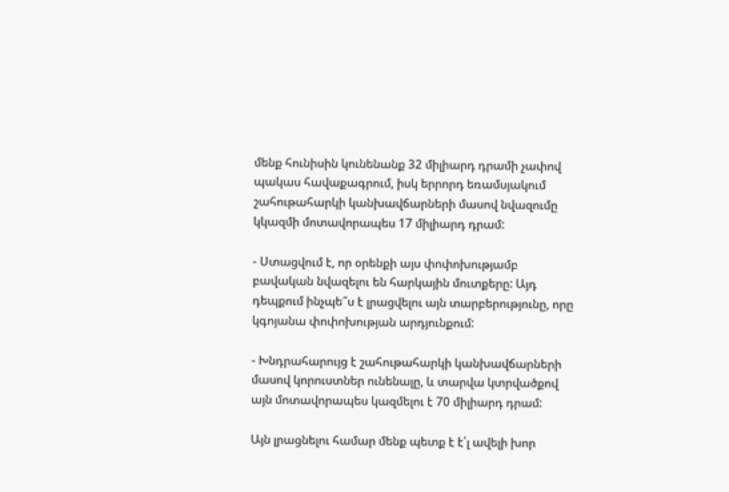մենք հունիսին կունենանք 32 միլիարդ դրամի չափով պակաս հավաքագրում, իսկ երրորդ եռամսյակում շահութահարկի կանխավճարների մասով նվազումը կկազմի մոտավորապես 17 միլիարդ դրամ:

- Ստացվում է, որ օրենքի այս փոփոխությամբ բավական նվազելու են հարկային մուտքերը: Այդ դեպքում ինչպե՞ս է լրացվելու այն տարբերությունը, որը կգոյանա փոփոխության արդյունքում:

- Խնդրահարույց է շահութահարկի կանխավճարների մասով կորուստներ ունենալը, և տարվա կտրվածքով այն մոտավորապես կազմելու է 70 միլիարդ դրամ:

Այն լրացնելու համար մենք պետք է է՛լ ավելի խոր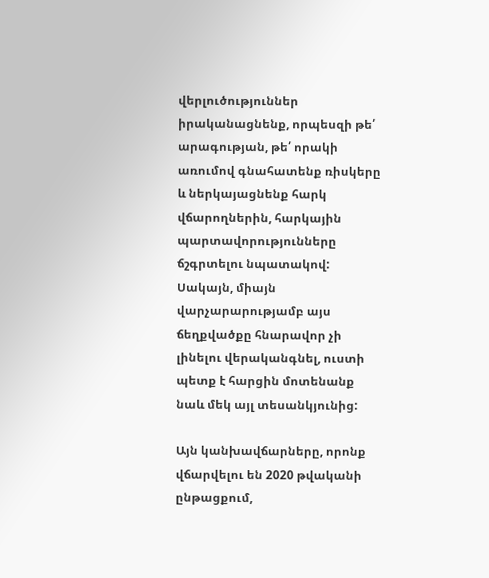վերլուծություններ իրականացնենք, որպեսզի թե՛ արագության, թե՛ որակի առումով գնահատենք ռիսկերը և ներկայացնենք հարկ վճարողներին, հարկային պարտավորությունները ճշգրտելու նպատակով: Սակայն, միայն վարչարարությամբ այս ճեղքվածքը հնարավոր չի լինելու վերականգնել, ուստի պետք է հարցին մոտենանք նաև մեկ այլ տեսանկյունից:

Այն կանխավճարները, որոնք վճարվելու են 2020 թվականի ընթացքում,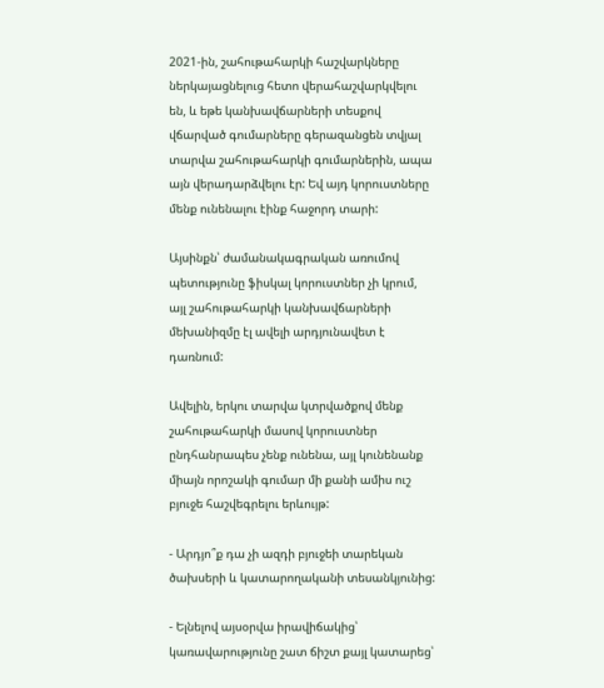2021-ին, շահութահարկի հաշվարկները ներկայացնելուց հետո վերահաշվարկվելու են, և եթե կանխավճարների տեսքով վճարված գումարները գերազանցեն տվյալ տարվա շահութահարկի գումարներին, ապա այն վերադարձվելու էր: Եվ այդ կորուստները մենք ունենալու էինք հաջորդ տարի:

Այսինքն՝ ժամանակագրական առումով պետությունը ֆիսկալ կորուստներ չի կրում, այլ շահութահարկի կանխավճարների մեխանիզմը էլ ավելի արդյունավետ է դառնում:

Ավելին, երկու տարվա կտրվածքով մենք շահութահարկի մասով կորուստներ ընդհանրապես չենք ունենա, այլ կունենանք միայն որոշակի գումար մի քանի ամիս ուշ բյուջե հաշվեգրելու երևույթ:

- Արդյո՞ք դա չի ազդի բյուջեի տարեկան ծախսերի և կատարողականի տեսանկյունից:

- Ելնելով այսօրվա իրավիճակից՝ կառավարությունը շատ ճիշտ քայլ կատարեց՝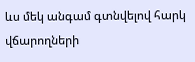ևս մեկ անգամ գտնվելով հարկ վճարողների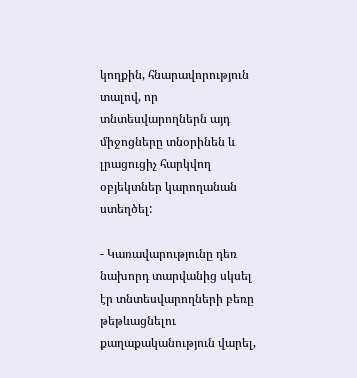կողքին, հնարավորություն տալով, որ տնտեսվարողներն այդ միջոցները տնօրինեն և լրացուցիչ հարկվող օբյեկտներ կարողանան ստեղծել:

- Կառավարությունը դեռ նախորդ տարվանից սկսել էր տնտեսվարողների բեռը թեթևացնելու քաղաքականություն վարել,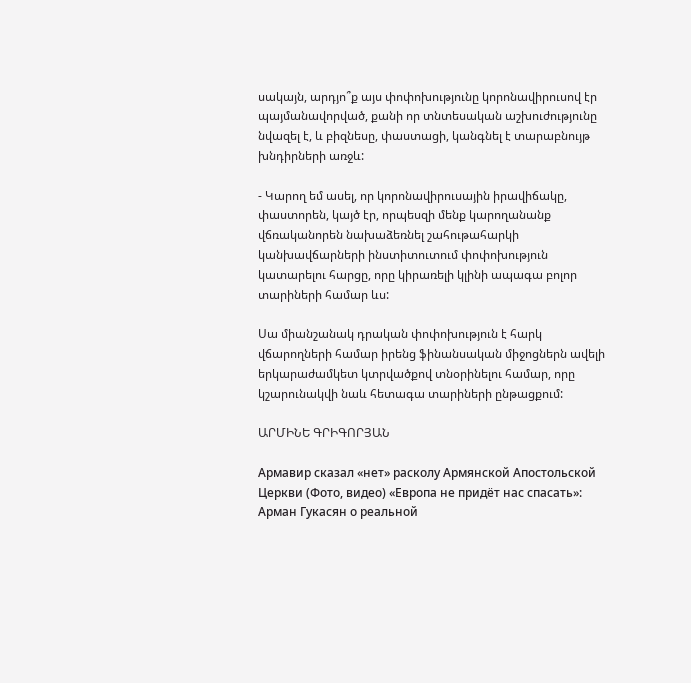սակայն, արդյո՞ք այս փոփոխությունը կորոնավիրուսով էր պայմանավորված, քանի որ տնտեսական աշխուժությունը նվազել է, և բիզնեսը, փաստացի, կանգնել է տարաբնույթ խնդիրների առջև:

- Կարող եմ ասել, որ կորոնավիրուսային իրավիճակը, փաստորեն, կայծ էր, որպեսզի մենք կարողանանք վճռականորեն նախաձեռնել շահութահարկի կանխավճարների ինստիտուտում փոփոխություն կատարելու հարցը, որը կիրառելի կլինի ապագա բոլոր տարիների համար ևս:

Սա միանշանակ դրական փոփոխություն է հարկ վճարողների համար իրենց ֆինանսական միջոցներն ավելի երկարաժամկետ կտրվածքով տնօրինելու համար, որը կշարունակվի նաև հետագա տարիների ընթացքում:

ԱՐՄԻՆԵ ԳՐԻԳՈՐՅԱՆ

Армавир сказал «нет» расколу Армянской Апостольской Церкви (Фото, видео) «Европа не придёт нас спасать»: Арман Гукасян о реальной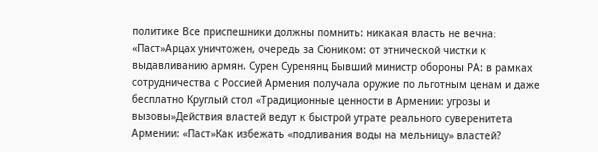политике Все приспешники должны помнить: никакая власть не вечна։ «Паст»Арцах уничтожен, очередь за Сюником: от этнической чистки к выдавливанию армян. Сурен Суренянц Бывший министр обороны РА: в рамках сотрудничества с Россией Армения получала оружие по льготным ценам и даже бесплатно Круглый стол «Традиционные ценности в Армении: угрозы и вызовы»Действия властей ведут к быстрой утрате реального суверенитета Армении: «Паст»Как избежать «подливания воды на мельницу» властей?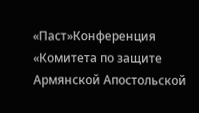«Паст»Конференция «Комитета по защите Армянской Апостольской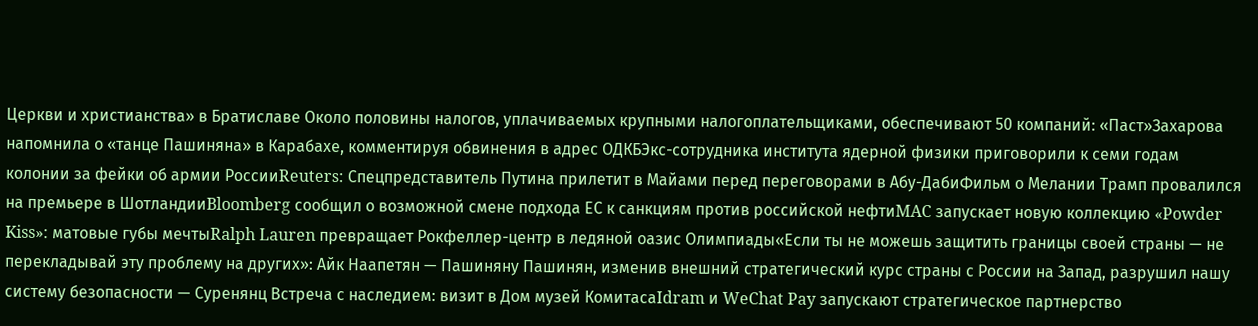Церкви и христианства» в Братиславе Около половины налогов, уплачиваемых крупными налогоплательщиками, обеспечивают 50 компаний: «Паст»Захарова напомнила о «танце Пашиняна» в Карабахе, комментируя обвинения в адрес ОДКБЭкс-сотрудника института ядерной физики приговорили к семи годам колонии за фейки об армии РоссииReuters: Спецпредставитель Путина прилетит в Майами перед переговорами в Абу-ДабиФильм о Мелании Трамп провалился на премьере в ШотландииBloomberg сообщил о возможной смене подхода ЕС к санкциям против российской нефтиMAC запускает новую коллекцию «Powder Kiss»: матовые губы мечтыRalph Lauren превращает Рокфеллер-центр в ледяной оазис Олимпиады«Если ты не можешь защитить границы своей страны — не перекладывай эту проблему на других»: Айк Наапетян — Пашиняну Пашинян, изменив внешний стратегический курс страны с России на Запад, разрушил нашу систему безопасности — Суренянц Встреча с наследием: визит в Дом музей КомитасаIdram и WeChat Pay запускают стратегическое партнерство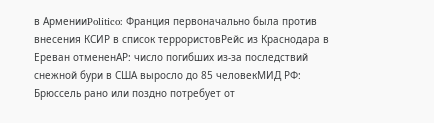в АрменииPolitico: Франция первоначально была против внесения КСИР в список террористовРейс из Краснодара в Ереван отмененAP: число погибших из-за последствий снежной бури в США выросло до 85 человекМИД РФ: Брюссель рано или поздно потребует от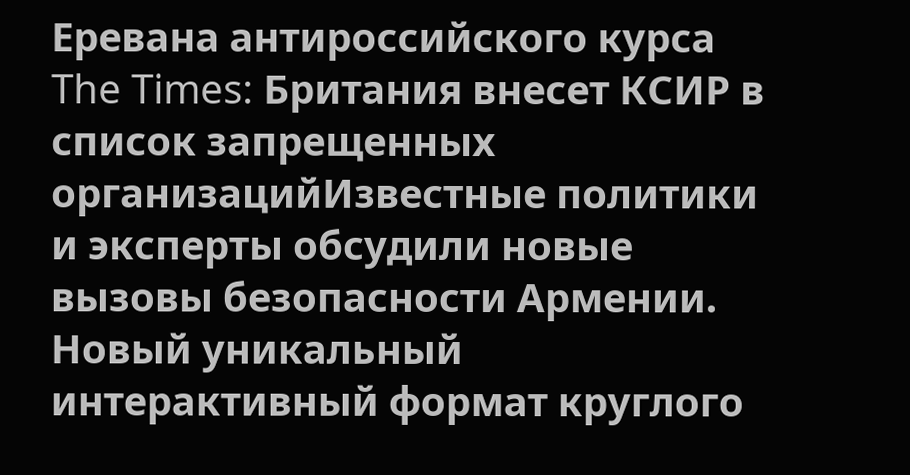Еревана антироссийского курса The Times: Британия внесет КСИР в список запрещенных организацийИзвестные политики и эксперты обсудили новые вызовы безопасности Армении. Новый уникальный интерактивный формат круглого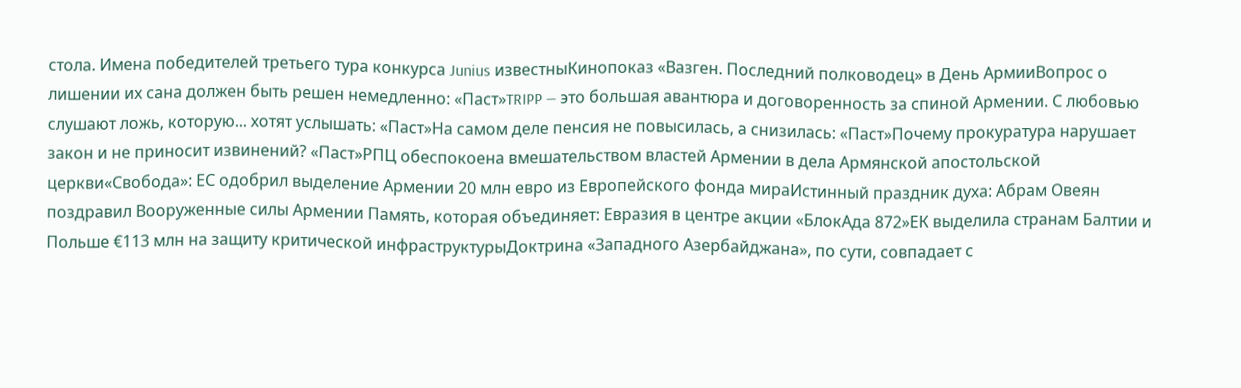стола. Имена победителей третьего тура конкурса Junius известныКинопоказ «Вазген. Последний полководец» в День АрмииВопрос о лишении их сана должен быть решен немедленно: «Паст»TRIPP — это большая авантюра и договоренность за спиной Армении. С любовью слушают ложь, которую... хотят услышать: «Паст»На самом деле пенсия не повысилась, а снизилась: «Паст»Почему прокуратура нарушает закон и не приносит извинений? «Паст»РПЦ обеспокоена вмешательством властей Армении в дела Армянской апостольской церкви«Свобода»: ЕС одобрил выделение Армении 20 млн евро из Европейского фонда мираИстинный праздник духа: Абрам Овеян поздравил Вооруженные силы Армении Память, которая объединяет: Евразия в центре акции «БлокАда 872»ЕК выделила странам Балтии и Польше €113 млн на защиту критической инфраструктурыДоктрина «Западного Азербайджана», по сути, совпадает с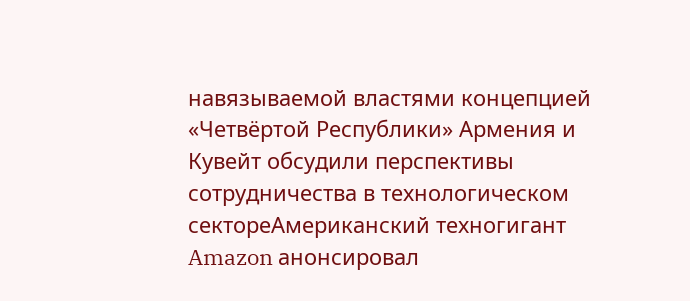навязываемой властями концепцией «Четвёртой Республики» Армения и Кувейт обсудили перспективы сотрудничества в технологическом сектореАмериканский техногигант Amazon анонсировал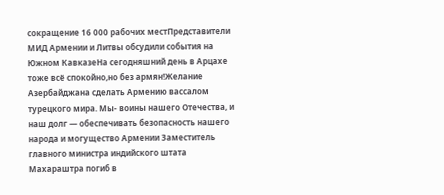сокращение 16 000 рабочих местПредставители МИД Армении и Литвы обсудили события на Южном КавказеНа сегодняшний день в Арцахе тоже всё спокойно,но без армян!Желание Азербайджана сделать Армению вассалом турецкого мира. Мы- воины нашего Отечества, и наш долг — обеспечивать безопасность нашего народа и могущество Армении Заместитель главного министра индийского штата Махараштра погиб в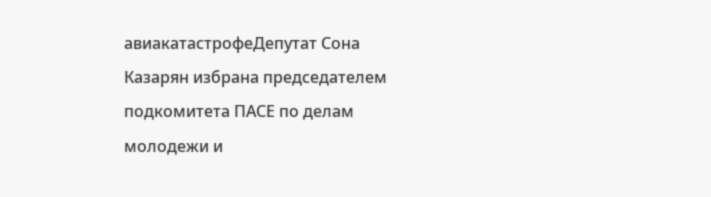авиакатастрофеДепутат Сона Казарян избрана председателем подкомитета ПАСЕ по делам молодежи и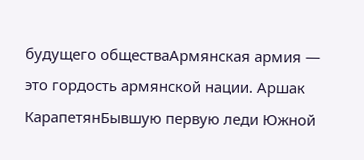будущего обществаАрмянская армия — это гордость армянской нации. Аршак КарапетянБывшую первую леди Южной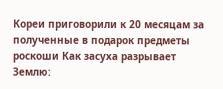Кореи приговорили к 20 месяцам за полученные в подарок предметы роскоши Как засуха разрывает Землю: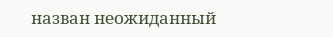назван неожиданный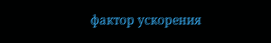фактор ускорения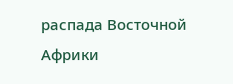распада Восточной Африки